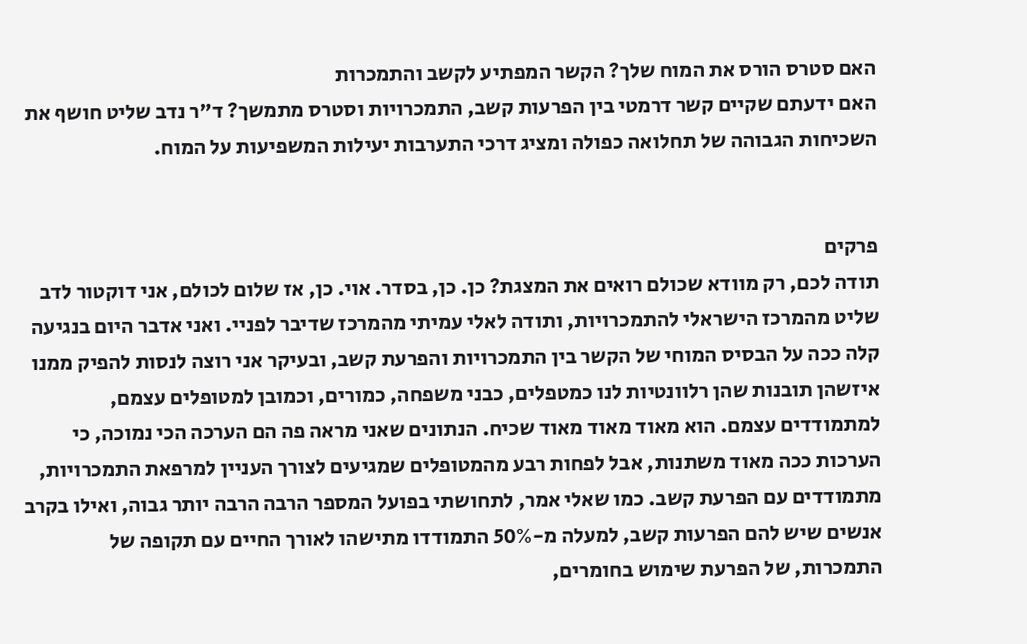האם סטרס הורס את המוח שלך? הקשר המפתיע לקשב והתמכרות
האם ידעתם שקיים קשר דרמטי בין הפרעות קשב, התמכרויות וסטרס מתמשך? ד"ר נדב שליט חושף את השכיחות הגבוהה של תחלואה כפולה ומציג דרכי התערבות יעילות המשפיעות על המוח.


פרקים
תודה לכם, רק מוודא שכולם רואים את המצגת? כן. כן, בסדר. אוי. כן, אז שלום לכולם, אני דוקטור לדב שליט מהמרכז הישראלי להתמכרויות, ותודה לאלי עמיתי מהמרכז שדיבר לפניי. ואני אדבר היום בנגיעה קלה ככה על הבסיס המוחי של הקשר בין התמכרויות והפרעת קשב, ובעיקר אני רוצה לנסות להפיק ממנו איזשהן תובנות שהן רלוונטיות לנו כמטפלים, כבני משפחה, כמורים, וכמובן למטופלים עצמם, למתמודדים עצמם. הוא מאוד מאוד מאוד שכיח. הנתונים שאני מראה פה הם הערכה הכי נמוכה, כי הערכות ככה מאוד משתנות, אבל לפחות רבע מהמטופלים שמגיעים לצורך העניין למרפאת התמכרויות, מתמודדים עם הפרעת קשב. כמו שאלי אמר, לתחושתי בפועל המספר הרבה הרבה יותר גבוה, ואילו בקרב אנשים שיש להם הפרעות קשב, למעלה מ-50% התמודדו מתישהו לאורך החיים עם תקופה של התמכרות, של הפרעת שימוש בחומרים,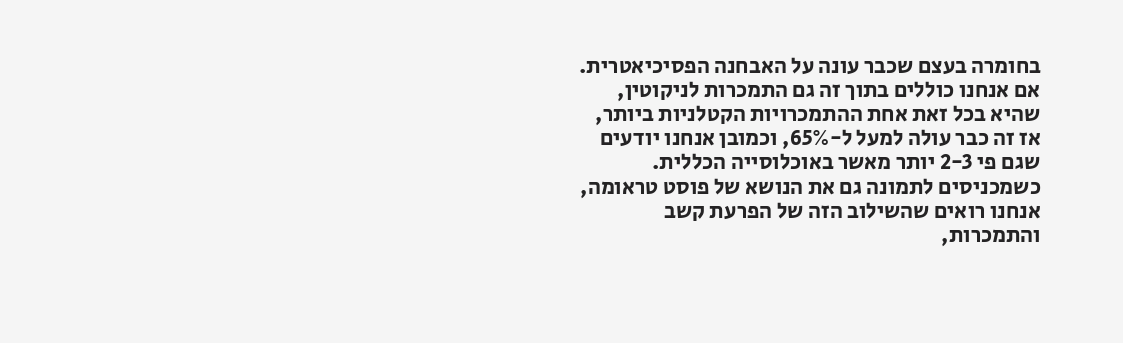בחומרה בעצם שכבר עונה על האבחנה הפסיכיאטרית. אם אנחנו כוללים בתוך זה גם התמכרות לניקוטין, שהיא בכל זאת אחת ההתמכרויות הקטלניות ביותר, אז זה כבר עולה למעל ל-65%, וכמובן אנחנו יודעים שגם פי 2-3 יותר מאשר באוכלוסייה הכללית. כשמכניסים לתמונה גם את הנושא של פוסט טראומה, אנחנו רואים שהשילוב הזה של הפרעת קשב והתמכרות,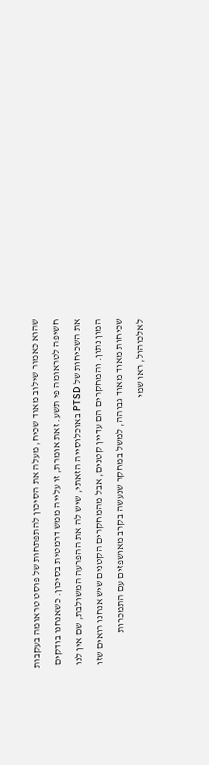שהוא כאמור שילוב מאוד שכיח, מעלה את הסיכון להתפתחות של פוסט טראומה בעקבות חשיפה לטראומה פי תשע. זאת אומרת, זו עלייה ממש דרמטית בסיכון. כשאנחנו בודקים את השכיחות של PTSD באוכלוסייה הזאתי, שיש לה את ההפרעה המשולבת, שם אין לנו המון נתון. והמחקרים הם עדיין קטנים, אבל מהמחקרים הקטנים שיש אנחנו רואים שזו שכיחות מאוד מאוד גבוהה, למשל במחקר שנעשה בקרב מאושפזים עם התמכרות לאלכוהול, ראו שמי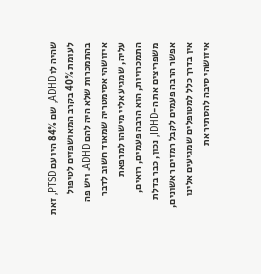שהיה לו ADHD, שם 84% היו עם PTSD, זאת לעומת 40% בקרב המאושפזים לטיפול בהתמכרות שלא היה להם ADHD. ויש פה איזושהי אסימטריה שמאוד חשוב לדבר עליה, שמגיע אליי מישהו למרפאת התמכרויות, הוא הרבה פעמים, רואים, משפריצים את ה-IDHD, נכון, כבר בדלת אפשר הרבה פעמים לקבל רמזים ראשונים, אין בדרך כלל למטופלים שמגיעים אלינו איזושהי סיבה להסתיר את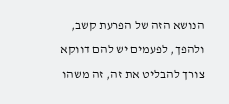הנושא הזה של הפרעת קשב, ולהפך, לפעמים יש להם דווקא צורך להבליט את זה, זה משהו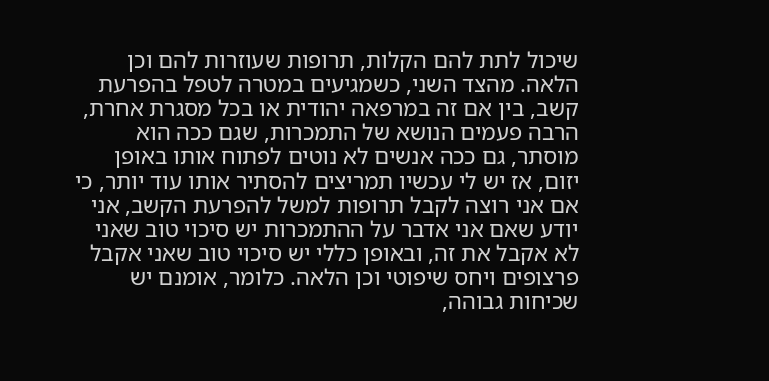שיכול לתת להם הקלות, תרופות שעוזרות להם וכן הלאה. מהצד השני, כשמגיעים במטרה לטפל בהפרעת קשב, בין אם זה במרפאה יהודית או בכל מסגרת אחרת, הרבה פעמים הנושא של התמכרות, שגם ככה הוא מוסתר, גם ככה אנשים לא נוטים לפתוח אותו באופן יזום, אז יש לי עכשיו תמריצים להסתיר אותו עוד יותר, כי אם אני רוצה לקבל תרופות למשל להפרעת הקשב, אני יודע שאם אני אדבר על ההתמכרות יש סיכוי טוב שאני לא אקבל את זה, ובאופן כללי יש סיכוי טוב שאני אקבל פרצופים ויחס שיפוטי וכן הלאה. כלומר, אומנם יש שכיחות גבוהה,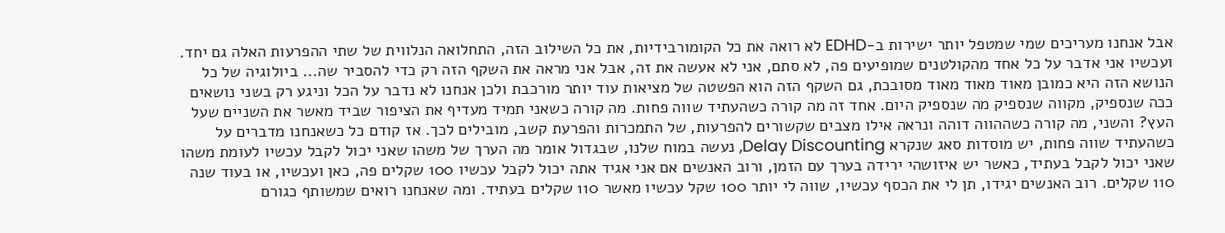אבל אנחנו מעריכים שמי שמטפל יותר ישירות ב-EDHD לא רואה את כל הקומורבידיות, את כל השילוב הזה, התחלואה הנלווית של שתי ההפרעות האלה גם יחד. ועכשיו אני אדבר על כל אחד מהקולטנים שמופיעים פה, לא סתם, אני לא אעשה את זה, אבל אני מראה את השקף הזה רק כדי להסביר שה... ביולוגיה של כל הנושא הזה היא כמובן מאוד מאוד מאוד מסובכת, גם השקף הזה הוא הפשטה של מציאות עוד יותר מורכבת ולכן אנחנו לא נדבר על הכל וניגע רק בשני נושאים ככה שנספיק, מקווה שנספיק מה שנספיק היום. אחד זה מה קורה כשהעתיד שווה פחות. מה קורה כשאני תמיד מעדיף את הציפור שביד מאשר את השניים שעל העץ? והשני, מה קורה כשההווה דוהה ונראה אילו מצבים שקשורים להפרעות, של התמכרות והפרעת קשב, מובילים לכך. אז קודם כל כשאנחנו מדברים על כשהעתיד שווה פחות, יש מוסדות סאג שנקרא Delay Discounting, נעשה במוח שלנו, שבגדול אומר מה הערך של משהו שאני יכול לקבל עכשיו לעומת משהו שאני יכול לקבל בעתיד, כאשר יש איזושהי ירידה בערך עם הזמן, ורוב האנשים אם אני אגיד אתה יכול לקבל עכשיו 100 שקלים פה, כאן ועכשיו, או בעוד שנה 110 שקלים. רוב האנשים יגידו, תן לי את הכסף עכשיו, שווה לי יותר 100 שקל עכשיו מאשר 110 שקלים בעתיד. ומה שאנחנו רואים שמשותף כגורם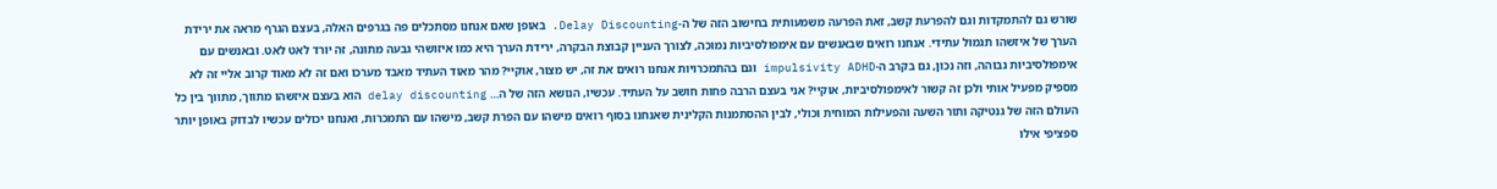שורש גם להתמקדות וגם להפרעת קשב, זאת הפרעה משמעותית בחישוב הזה של ה-Delay Discounting. באופן שאם אנחנו מסתכלים פה בגרפים האלה, בעצם הגרף מראה את ירידת הערך של איזשהו תגמול עתידי. אנחנו רואים שבאנשים עם אימפולסיביות נמוכה, לצורך העניין קבוצת הבקרה, ירידת הערך היא כמו איזושהי גבעה מתונה, זה יורד לאט לאט. ובאנשים עם אימפולסיביות גבוהה, וזה נכון, גם בקרב ה-impulsivity ADHD וגם בהתמכרויות אנחנו רואים את זה, יש מצור, אוקיי? מהר מאוד העתיד מאבד מערכו ואם זה לא מאוד קרוב אליי זה לא מספיק מפעיל אותי ולכן זה קשור לאימפולסיביות, אוקיי? אני בעצם הרבה פחות חושב על העתיד. עכשיו, הנושא הזה של ה... delay discounting הוא בעצם איזשהו מתווך, מתווך בין כל העולם הזה של גנטיקה ותור השעה והפעילות המוחית וכולי, לבין ההסתמנות הקלינית שאנחנו בסוף רואים מישהו עם הפרת קשב, מישהו עם התמכרות, ואנחנו יכולים עכשיו לבדוק באופן יותר ספציפי אילו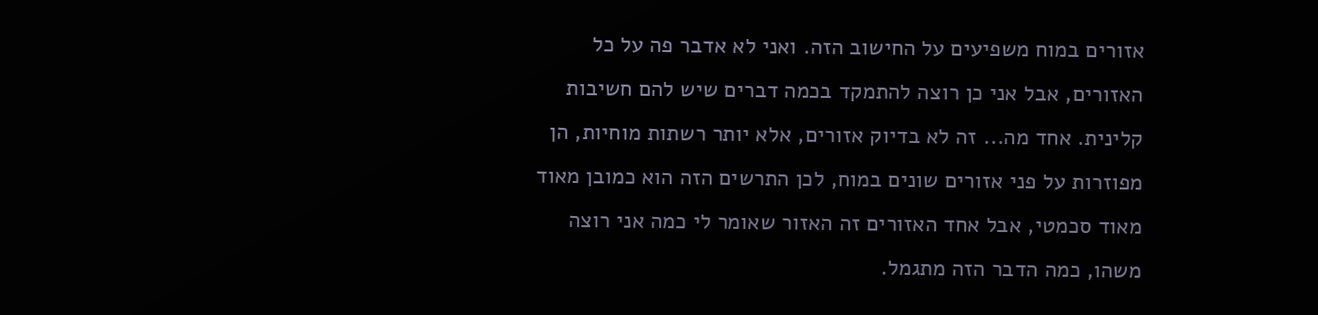אזורים במוח משפיעים על החישוב הזה. ואני לא אדבר פה על כל האזורים, אבל אני כן רוצה להתמקד בכמה דברים שיש להם חשיבות קלינית. אחד מה... זה לא בדיוק אזורים, אלא יותר רשתות מוחיות, הן מפוזרות על פני אזורים שונים במוח, לכן התרשים הזה הוא כמובן מאוד מאוד סכמטי, אבל אחד האזורים זה האזור שאומר לי כמה אני רוצה משהו, כמה הדבר הזה מתגמל.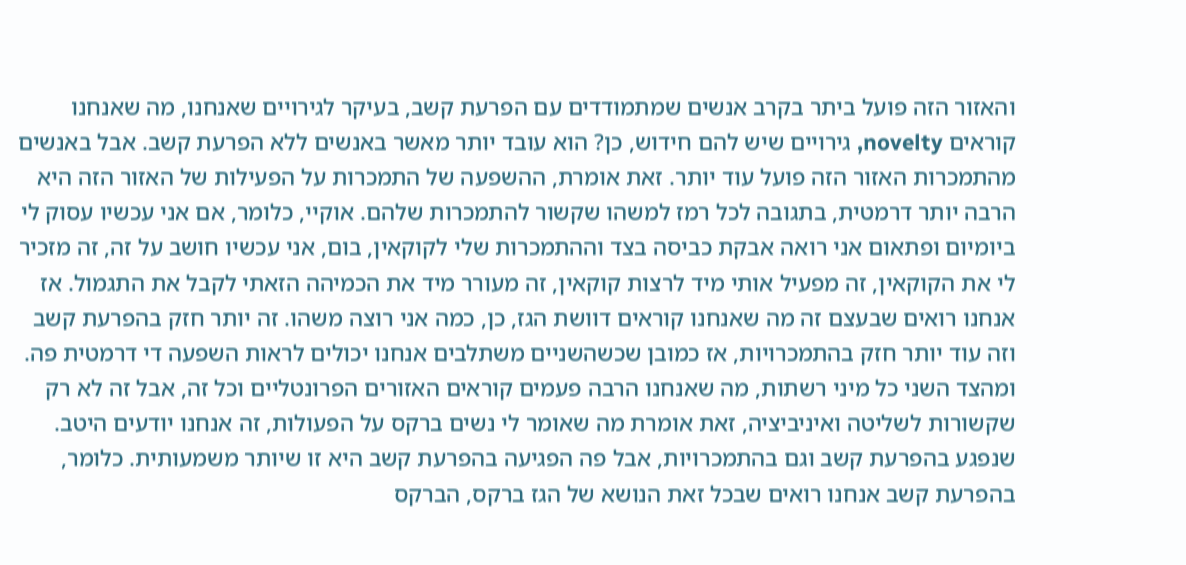והאזור הזה פועל ביתר בקרב אנשים שמתמודדים עם הפרעת קשב, בעיקר לגירויים שאנחנו, מה שאנחנו קוראים novelty, גירויים שיש להם חידוש, כן? הוא עובד יותר מאשר באנשים ללא הפרעת קשב. אבל באנשים מהתמכרות האזור הזה פועל עוד יותר. זאת אומרת, ההשפעה של התמכרות על הפעילות של האזור הזה היא הרבה יותר דרמטית, בתגובה לכל רמז למשהו שקשור להתמכרות שלהם. אוקיי, כלומר, אם אני עכשיו עסוק לי ביומיום ופתאום אני רואה אבקת כביסה בצד וההתמכרות שלי לקוקאין, בום, אני עכשיו חושב על זה, זה מזכיר לי את הקוקאין, זה מפעיל אותי מיד לרצות קוקאין, זה מעורר מיד את הכמיהה הזאתי לקבל את התגמול. אז אנחנו רואים שבעצם זה מה שאנחנו קוראים דוושת הגז, כן, כמה אני רוצה משהו. זה יותר חזק בהפרעת קשב וזה עוד יותר חזק בהתמכרויות, אז כמובן שכשהשניים משתלבים אנחנו יכולים לראות השפעה די דרמטית פה. ומהצד השני כל מיני רשתות, מה שאנחנו הרבה פעמים קוראים האזורים הפרונטליים וכל זה, אבל זה לא רק שקשורות לשליטה ואיניביציה, זאת אומרת מה שאומר לי נשים ברקס על הפעולות, זה אנחנו יודעים היטב. שנפגע בהפרעת קשב וגם בהתמכרויות, אבל פה הפגיעה בהפרעת קשב היא זו שיותר משמעותית. כלומר, בהפרעת קשב אנחנו רואים שבכל זאת הנושא של הגז ברקס, הברקס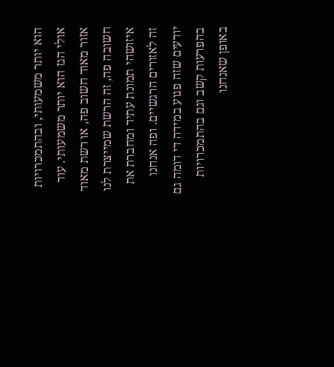הוא יותר משמעותי, ובהתמכרויות אולי הגז הוא יותר משמעותי. עוד אזור מאוד חשוב פה, או רשת מאוד חשובה פה, זה הרשת שמייצרת לנו איזושהי תמונת עתיד ומחברת את זה לאזורים הרגשיים. ופה אנחנו יודעים שזה פגוע במידה די דומה גם בהפרעות קשב וגם בהתמכרויות באופן שאנחנו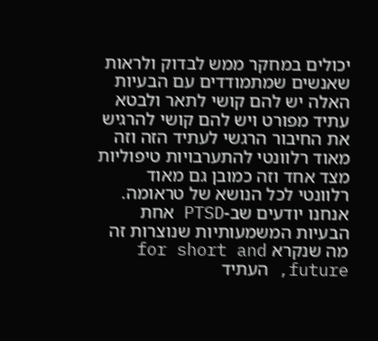יכולים במחקר ממש לבדוק ולראות שאנשים שמתמודדים עם הבעיות האלה יש להם קושי לתאר ולבטא עתיד מפורט ויש להם קושי להרגיש את החיבור הרגשי לעתיד הזה וזה מאוד רלוונטי להתערבויות טיפוליות מצד אחד וזה כמובן גם מאוד רלוונטי לכל הנושא של טראומה. אנחנו יודעים שב-PTSD אחת הבעיות המשמעותיות שנוצרות זה מה שנקרא for short and future, העתיד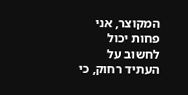המקוצר, אני פחות יכול לחשוב על העתיד רחוק, כי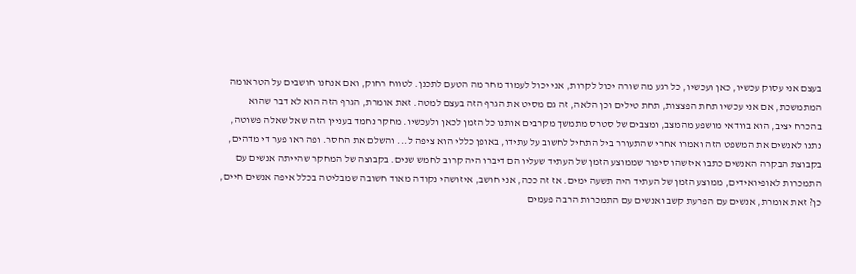בעצם אני עסוק עכשיו, כאן ועכשיו, כל רגע מה שורה יכול לקרות, אני יכול לעמוד מחר מה הטעם לתכנן. לטווח רחוק, ואם אנחנו חושבים על הטראומה המתמשכת, אם אני עכשיו תחת הפצצות, תחת טילים וכן הלאה, זה גם מסיט את הגרף הזה בעצם למטה. זאת אומרת, הגרף הזה הוא לא דבר שהוא בהכרח יציב, הוא בוודאי מושפע מהמצב, ומצבים של סטרס מתמשך מקרבים אותנו כל הזמן לכאן ולעכשיו. מחקר נחמד בעניין הזה שאל שאלה פשוטה, נתנו לאנשים את המשפט הזה ואמרו אחרי שהתעורר ביל התחיל לחשוב על עתידו, באופן כללי הוא ציפה ל... והשלם את החסר. ופה ראו פער די מדהים, בקבוצת הבקרה האנשים כתבו איזשהו סיפור שממוצע הזמן של העתיד שעליו הם דיברו היה קרוב לחמש שנים. בקבוצה של המחקר שהייתה אנשים עם התמכרות לאופיואידים, ממוצע הזמן של העתיד היה תשעה ימים. אז זה ככה, אני חושב, איזושהי נקודה מאוד חשובה שמבליטה בכלל איפה אנשים חיים, כן? זאת אומרת, אנשים עם הפרעת קשב ואנשים עם התמכרות הרבה פעמים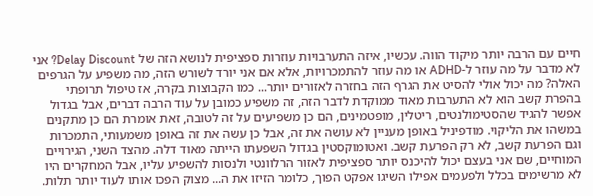חיים עם הרבה יותר מיקוד הווה. עכשיו, איזה התערבויות עוזרות ספציפית לנושא הזה של Delay Discount? אני לא מדבר על מה עוזר ל-ADHD או מה עוזר להתמכרויות, אלא אם אני יורד לשורש הזה, מה משפיע על הגרפים האלה? מה יכול אולי להסיט את הגרף הזה בחזרה לאזורים יותר... כמו הקבוצות בקרה, אז טיפול תרופתי בהפרת קשב הוא לא התערבות מאוד ממוקדת לדבר הזה, זה משפיע כמובן על עוד הרבה דברים, אבל בגדול אפשר להגיד שהסטימולנטים, ריטלין, מופטמינים, הם כן משפיעים על זה לטובה, זאת אומרת הם כן מתקנים במשהו את הליקוי. מודפיניל באופן מעניין לא עושה את זה, אבל כן עשה את זה באופן משמעותי, התמכרות וגם הפרעת קשב, לא רק הפרעת קשב. ואטומוקסטין בגדול השפעתו הייתה מאוד דלה. מהצד השני, הגירויים המוחיים, שם אני בעצם יכול להיכנס יותר ספציפית לאזור הרלוונטי ולנסות להשפיע עליו, אבל המחקרים היו לא מרשימים בכלל ולפעמים אפילו השיגו אפקט הפוך, כלומר הזיזו את ה... מצוק הפכו אותו לעוד יותר תלות.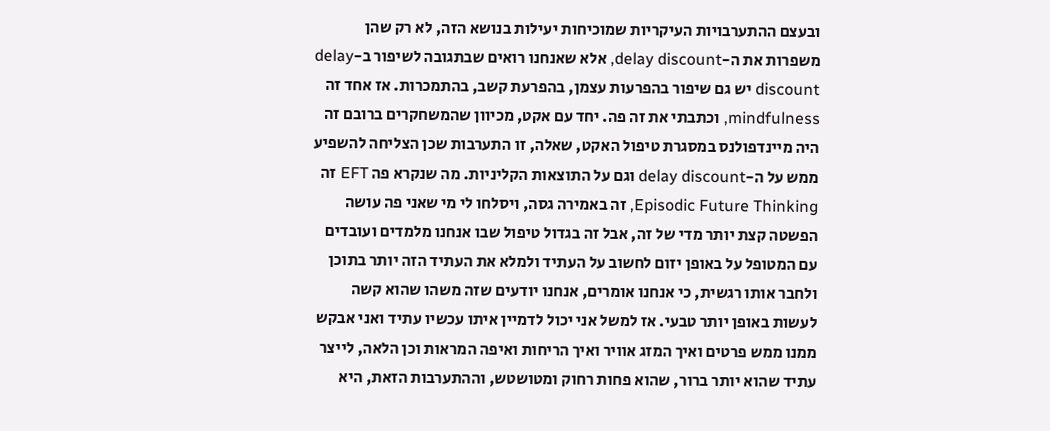ובעצם ההתערבויות העיקריות שמוכיחות יעילות בנושא הזה, לא רק שהן משפרות את ה-delay discount, אלא שאנחנו רואים שבתגובה לשיפור ב-delay discount יש גם שיפור בהפרעות עצמן, בהפרעת קשב, בהתמכרות. אז אחד זה mindfulness, וכתבתי את זה פה. יחד עם אקט, מכיוון שהמשחקרים ברובם זה היה מיינדפולנס במסגרת טיפול האקט, שאלה, זו התערבות שכן הצליחה להשפיע ממש על ה-delay discount וגם על התוצאות הקליניות. מה שנקרא פה EFT זה Episodic Future Thinking, זה באמירה גסה, ויסלחו לי מי שאני פה עושה הפשטה קצת יותר מדי של זה, אבל זה בגדול טיפול שבו אנחנו מלמדים ועובדים עם המטופל על באופן יזום לחשוב על העתיד ולמלא את העתיד הזה יותר בתוכן ולחבר אותו רגשית, כי אנחנו אומרים, אנחנו יודעים שזה משהו שהוא קשה לעשות באופן יותר טבעי. אז למשל אני יכול לדמיין איתו עכשיו עתיד ואני אבקש ממנו ממש פרטים ואיך המזג אוויר ואיך הריחות ואיפה המראות וכן הלאה, לייצר עתיד שהוא יותר ברור, שהוא פחות רחוק ומטושטש, וההתערבות הזאת, היא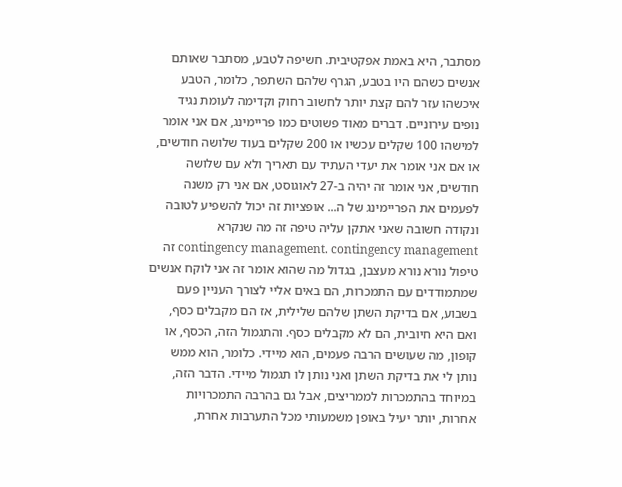מסתבר, היא באמת אפקטיבית. חשיפה לטבע, מסתבר שאותם אנשים כשהם היו בטבע, הגרף שלהם השתפר, כלומר, הטבע איכשהו עזר להם קצת יותר לחשוב רחוק וקדימה לעומת נגיד נופים עירוניים. דברים מאוד פשוטים כמו פריימינג, אם אני אומר למישהו 100 שקלים עכשיו או 200 שקלים בעוד שלושה חודשים, או אם אני אומר את יעדי העתיד עם תאריך ולא עם שלושה חודשים, אני אומר זה יהיה ב-27 לאוגוסט, אם אני רק משנה לפעמים את הפריימינג של ה... אופציות זה יכול להשפיע לטובה ונקודה חשובה שאני אתקן עליה טיפה זה מה שנקרא contingency management. contingency management זה טיפול נורא נורא מעצבן, בגדול מה שהוא אומר זה אני לוקח אנשים שמתמודדים עם התמכרות, הם באים אליי לצורך העניין פעם בשבוע, אם בדיקת השתן שלהם שלילית, אז הם מקבלים כסף, ואם היא חיובית, הם לא מקבלים כסף. והתגמול הזה, הכסף, או קופון, מה שעושים הרבה פעמים, הוא מיידי. כלומר, הוא ממש נותן לי את בדיקת השתן ואני נותן לו תגמול מיידי. הדבר הזה, במיוחד בהתמכרות לממריצים, אבל גם בהרבה התמכרויות אחרות, יותר יעיל באופן משמעותי מכל התערבות אחרת,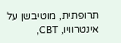תרופתית, מוטיבשן על אינטרוויו, CBT,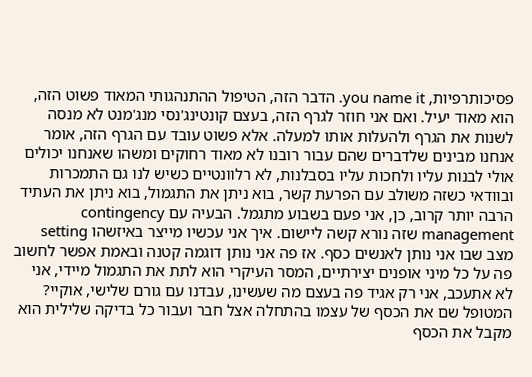פסיכותרפיות, you name it. הדבר הזה, הטיפול ההתנהגותי המאוד פשוט הזה, הוא מאוד יעיל. ואם אני חוזר לגרף הזה, בעצם קונטינג'נסי מנג'מנט לא מנסה לשנות את הגרף ולהעלות אותו למעלה. אלא פשוט עובד עם הגרף הזה, אומר אנחנו מבינים שלדברים שהם עבור רובנו לא מאוד רחוקים ומשהו שאנחנו יכולים אולי לבנות עליו ולחכות עליו בסבלנות, לא רלוונטיים כשיש לנו גם התמכרות ובוודאי כשזה משולב עם הפרעת קשר, בוא ניתן את התגמול, בוא ניתן את העתיד הרבה יותר קרוב, כן, אני פעם בשבוע מתגמל. הבעיה עם contingency management שזה נורא קשה ליישום. איך אני עכשיו מייצר באיזשהו setting מצב שבו אני נותן לאנשים כסף. אז פה אני נותן דוגמה קטנה ובאמת אפשר לחשוב פה על כל מיני אופנים יצירתיים, המסר העיקרי הוא לתת את התגמול מיידי, אני לא אתעכב, אני רק אגיד פה בעצם מה שעשינו, עבדנו עם גורם שלישי, אוקיי? המטופל שם את הכסף של עצמו בהתחלה אצל חבר ועבור כל בדיקה שלילית הוא מקבל את הכסף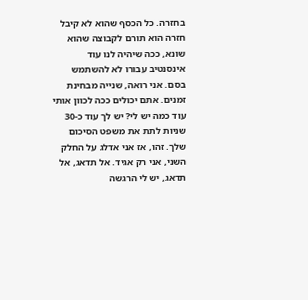בחזרה. כל הכסף שהוא לא קיבל חזרה הוא תורם לקבוצה שהוא שונא, ככה שיהיה לנו עוד אינסנטיב עבורו לא להשתמש בסם. אני רואה, שנייה מבחינת זמנים. אתם יכולים ככה לכוון אותי עוד כמה יש לי? יש לך עוד כ-30 שניות לתת את משפט הסיכום שלך. זהו, אז אני אדלג על החלק השני, אני רק אגיד. אל תדאג, אל תדאג, יש לי הרגשה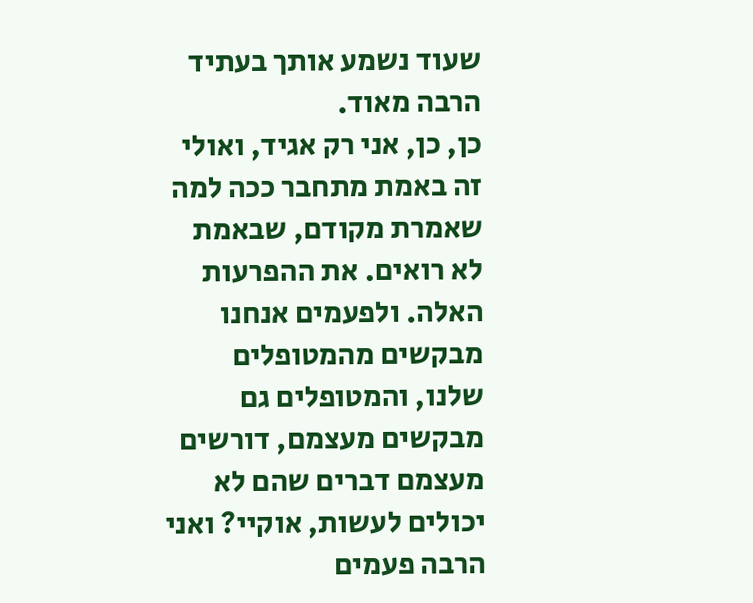שעוד נשמע אותך בעתיד הרבה מאוד.
כן, כן, אני רק אגיד, ואולי זה באמת מתחבר ככה למה שאמרת מקודם, שבאמת לא רואים. את ההפרעות האלה. ולפעמים אנחנו מבקשים מהמטופלים שלנו, והמטופלים גם מבקשים מעצמם, דורשים מעצמם דברים שהם לא יכולים לעשות, אוקיי? ואני הרבה פעמים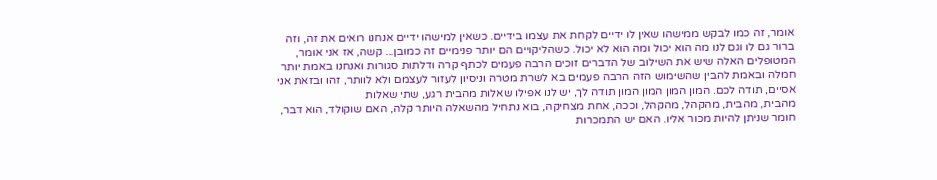אומר, זה כמו לבקש ממישהו שאין לו ידיים לקחת את עצמו בידיים. כשאין למישהו ידיים אנחנו רואים את זה, וזה ברור גם לו וגם לנו מה הוא יכול ומה הוא לא יכול. כשהליקויים הם יותר פנימיים זה כמובן... קשה, אז אני אומר, המטופלים האלה שיש את השילוב של הדברים זוכים הרבה פעמים לכתף קרה ודלתות סגורות ואנחנו באמת יותר חמלה ובאמת להבין שהשימוש הזה הרבה פעמים בא לשרת מטרה וניסיון לעזור לעצמם ולא לוותר, זהו ובזאת אני אסיים, תודה לכם. המון המון המון המון תודה לך, יש לנו אפילו שאלות מהבית רגע, שתי שאלות
מהבית, מהבית, מהקהל, מהקהל, וככה, אחת מצחיקה, בוא נתחיל מהשאלה היותר קלה, האם שוקולד, הוא דבר, חומר שניתן להיות מכור אליו. האם יש התמכרות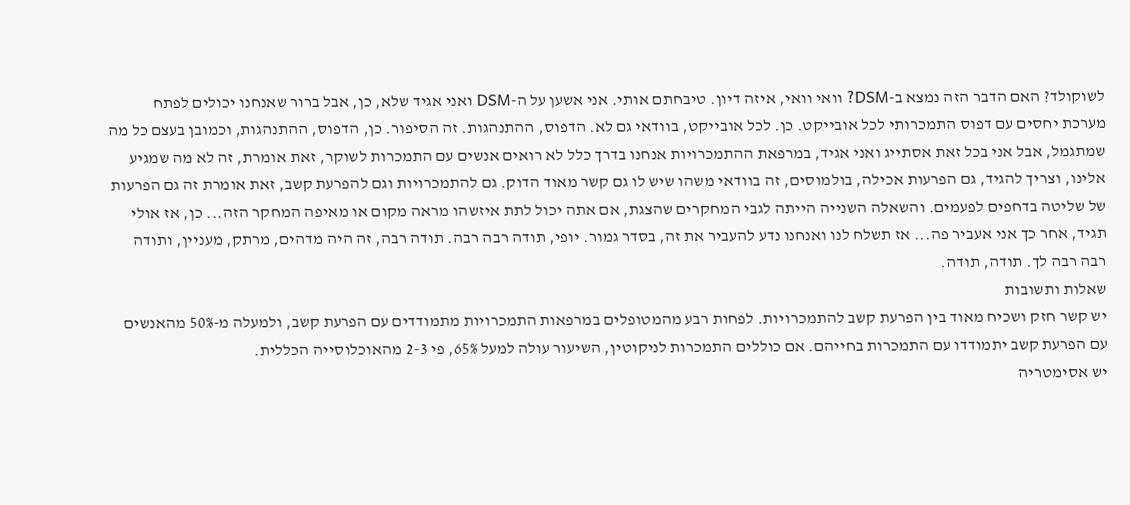לשוקולד? האם הדבר הזה נמצא ב-DSM? וואי וואי, איזה דיון. טיבחתם אותי. אני אשען על ה-DSM ואני אגיד שלא, כן, אבל ברור שאנחנו יכולים לפתח מערכת יחסים עם דפוס התמכרותי לכל אובייקט. כן. לכל אובייקט, בוודאי גם לא. הדפוס, ההתנהגות. זה הסיפור. כן, הדפוס, ההתנהגות, וכמובן בעצם כל מה שמתגמל, אבל אני בכל זאת אסתייג ואני אגיד, במרפאת ההתמכרויות אנחנו בדרך כלל לא רואים אנשים עם התמכרות לשוקר, זאת אומרת, זה לא מה שמגיע אלינו, וצריך להגיד, גם הפרעות אכילה, בולמוסים, זה בוודאי משהו שיש לו גם קשר מאוד הדוק. גם להתמכרויות וגם להפרעת קשב, זאת אומרת זה גם הפרעות של שליטה בדחפים לפעמים. והשאלה השנייה הייתה לגבי המחקרים שהצגת, אם אתה יכול לתת איזשהו מראה מקום או מאיפה המחקר הזה... כן, אז אולי תגיד, אחר כך אני אעביר פה... אז תשלח לנו ואנחנו נדע להעביר את זה, בסדר גמור. יופי, תודה רבה רבה. תודה רבה, זה היה מדהים, מרתק, מעניין, ותודה רבה רבה לך. תודה, תודה.
שאלות ותשובות
יש קשר חזק ושכיח מאוד בין הפרעת קשב להתמכרויות. לפחות רבע מהמטופלים במרפאות התמכרויות מתמודדים עם הפרעת קשב, ולמעלה מ-50% מהאנשים עם הפרעת קשב יתמודדו עם התמכרות בחייהם. אם כוללים התמכרות לניקוטין, השיעור עולה למעל 65%, פי 2-3 מהאוכלוסייה הכללית.
יש אסימטריה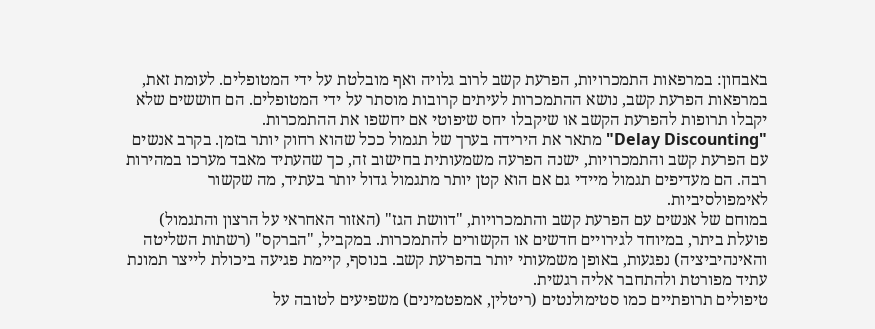באבחון: במרפאות התמכרויות, הפרעת קשב לרוב גלויה ואף מובלטת על ידי המטופלים. לעומת זאת, במרפאות הפרעת קשב, נושא ההתמכרות לעיתים קרובות מוסתר על ידי המטופלים. הם חוששים שלא יקבלו תרופות להפרעת הקשב או שיקבלו יחס שיפוטי אם יחשפו את ההתמכרות.
"Delay Discounting" מתאר את הירידה בערך של תגמול ככל שהוא רחוק יותר בזמן. בקרב אנשים עם הפרעת קשב והתמכרויות, ישנה הפרעה משמעותית בחישוב זה, כך שהעתיד מאבד מערכו במהירות רבה. הם מעדיפים תגמול מיידי גם אם הוא קטן יותר מתגמול גדול יותר בעתיד, מה שקשור לאימפולסיביות.
במוחם של אנשים עם הפרעת קשב והתמכרויות, "דוושת הגז" (האזור האחראי על הרצון והתגמול) פועלת ביתר, במיוחד לגירויים חדשים או הקשורים להתמכרות. במקביל, "הברקס" (רשתות השליטה והאינהיביציה) נפגעות, באופן משמעותי יותר בהפרעת קשב. בנוסף, קיימת פגיעה ביכולת לייצר תמונת עתיד מפורטת ולהתחבר אליה רגשית.
טיפולים תרופתיים כמו סטימולנטים (ריטלין, אמפטמינים) משפיעים לטובה על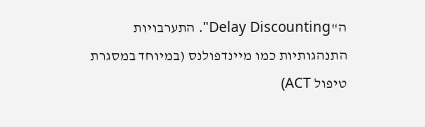ה"Delay Discounting". התערבויות התנהגותיות כמו מיינדפולנס (במיוחד במסגרת טיפול ACT)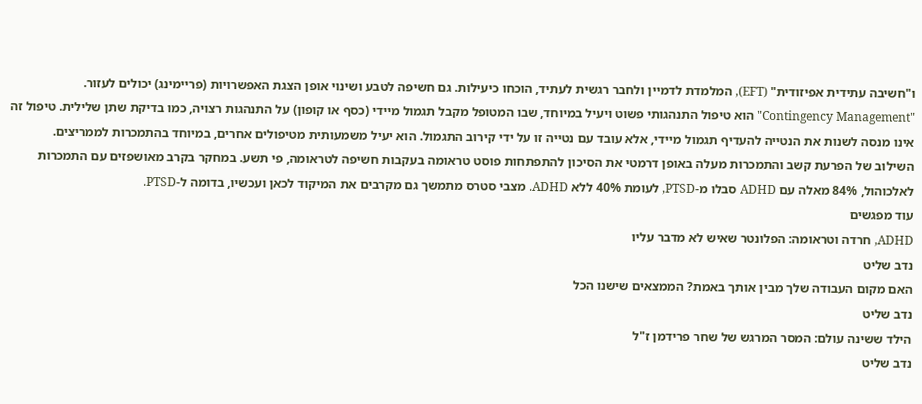ו"חשיבה עתידית אפיזודית" (EFT), המלמדת לדמיין ולחבר רגשית לעתיד, הוכחו כיעילות. גם חשיפה לטבע ושינוי אופן הצגת האפשרויות (פריימינג) יכולים לעזור.
"Contingency Management" הוא טיפול התנהגותי פשוט ויעיל במיוחד, שבו המטופל מקבל תגמול מיידי (כסף או קופון) על התנהגות רצויה, כמו בדיקת שתן שלילית. טיפול זה אינו מנסה לשנות את הנטייה להעדיף תגמול מיידי, אלא עובד עם נטייה זו על ידי קירוב התגמול. הוא יעיל משמעותית מטיפולים אחרים, במיוחד בהתמכרות לממריצים.
השילוב של הפרעת קשב והתמכרות מעלה באופן דרמטי את הסיכון להתפתחות פוסט טראומה בעקבות חשיפה לטראומה, פי תשע. במחקר בקרב מאושפזים עם התמכרות לאלכוהול, 84% מאלה עם ADHD סבלו מ-PTSD, לעומת 40% ללא ADHD. מצבי סטרס מתמשך גם מקרבים את המיקוד לכאן ועכשיו, בדומה ל-PTSD.
עוד מפגשים
ADHD, חרדה וטראומה: הפלונטר שאיש לא מדבר עליו
נדב שליט
האם מקום העבודה שלך מבין אותך באמת? הממצאים שישנו הכל
נדב שליט
הילד ששינה עולם: המסר המרגש של שחר פרידמן ז"ל
נדב שליט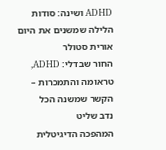ADHD ושינה: סודות הלילה שמשנים את היום
אורית סטולר
החור שבדלי: ADHD, טראומה והתמכרות – הקשר שמשנה הכל
נדב שליט
המהפכה הדיגיטלית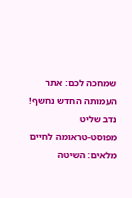שמחכה לכם: אתר העמותה החדש נחשף!
נדב שליט
מפוסט-טראומה לחיים מלאים: השיטה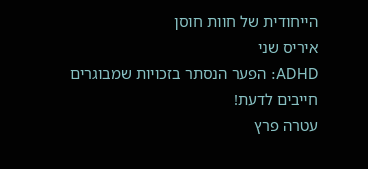הייחודית של חוות חוסן
איריס שני
ADHD: הפער הנסתר בזכויות שמבוגרים חייבים לדעת!
עטרה פרץ